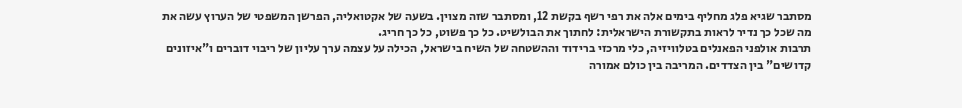מסתבר שגיא פלג מחליף בימים אלה את רפי רשף בקשת 12, ומסתבר שזה מצוין. בשעה של אקטואליה, הפרשן המשפטי של הערוץ עשה את מה שכל כך נדיר לראות בתקשורת הישראלית: לחתוך את הבולשיט. כל כך פשוט, כל כך חריג.
תרבות אולפני הפאנלים בטלוויזיה, כלי מרכזי ברידוד וההשטחה של השיח בישראל, הכילה על עצמה ערך עליון של ריבוי דוברים ו"איזונים קדושים" בין הצדדים. המריבה בין כולם אמורה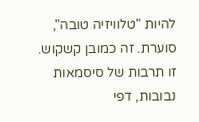להיות "טלוויזיה טובה", סוערת. זה כמובן קשקוש. זו תרבות של סיסמאות נבובות, דפי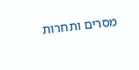מסרים ותחרות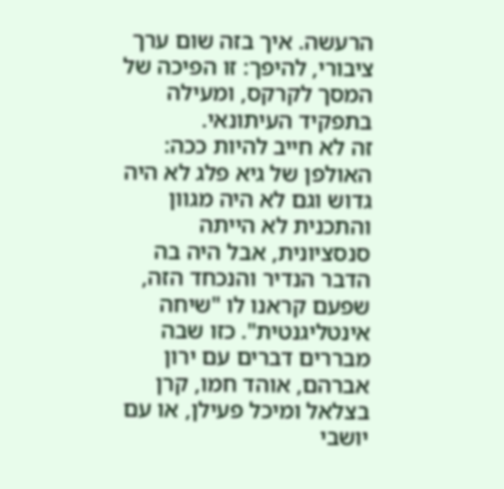הרעשה. איך בזה שום ערך ציבורי, להיפך: זו הפיכה של המסך לקרקס, ומעילה בתפקיד העיתונאי.
זה לא חייב להיות ככה: האולפן של גיא פלג לא היה גדוש וגם לא היה מגוון והתכנית לא הייתה סנסציונית, אבל היה בה הדבר הנדיר והנכחד הזה, שפעם קראנו לו "שיחה אינטליגנטית". כזו שבה מבררים דברים עם ירון אברהם, אוהד חמו, קרן בצלאל ומיכל פעילן, או עם יושבי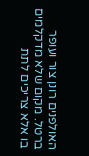האולפנים רונן צור ועופר ברטל. מקום שלא מדקלמים בו אלא צריכים לתת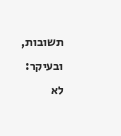תשובות, ובעיקר: לא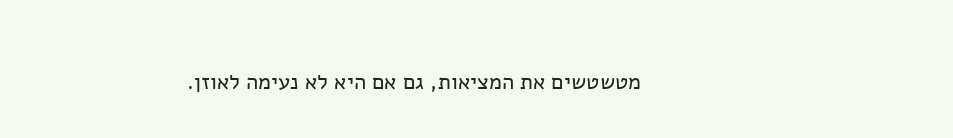מטשטשים את המציאות, גם אם היא לא נעימה לאוזן.